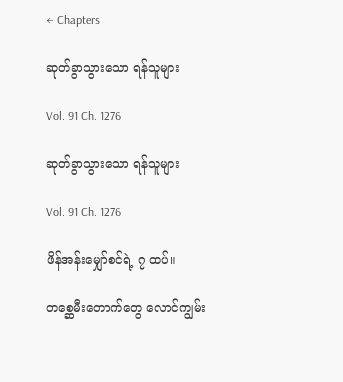← Chapters

ဆုတ်ခွာသွားသော ရန်သူများ

Vol. 91 Ch. 1276

ဆုတ်ခွာသွားသော ရန်သူများ

Vol. 91 Ch. 1276

ဖိန်အန်းမျှော်စင်ရဲ့ ၇ ထပ်။

တစ္ဆေမီးတောက်တွေ လောင်ကျွမ်း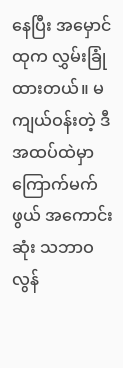နေပြီး အမှောင်ထုက လွှမ်းခြုံထားတယ်။ မကျယ်ဝန်းတဲ့ ဒီအထပ်ထဲမှာ ကြောက်မက်ဖွယ် အကောင်းဆုံး သဘာဝလွန်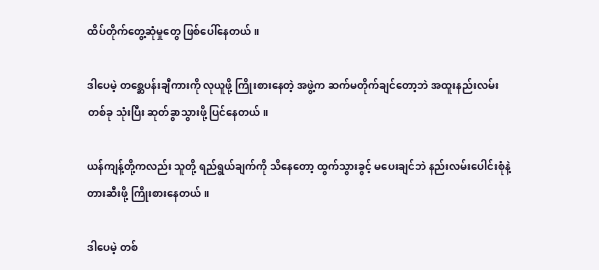ထိပ်တိုက်တွေ့ဆုံမှုတွေ ဖြစ်ပေါ်နေတယ်။

ဒါပေမဲ့ တစ္ဆေပန်းချီကားကို လုယူဖို့ ကြိုးစားနေတဲ့ အဖွဲ့က ဆက်မတိုက်ချင်တော့ဘဲ အထူးနည်းလမ်း တစ်ခု သုံးပြီး ဆုတ်ခွာသွားဖို့ ပြင်နေတယ်။

ယန်ကျန့်တို့ကလည်း သူတို့ ရည်ရွယ်ချက်ကို သိနေတော့ ထွက်သွားခွင့် မပေးချင်ဘဲ နည်းလမ်းပေါင်းစုံနဲ့ တားဆီးဖို့ ကြိုးစားနေတယ်။

ဒါပေမဲ့ တစ်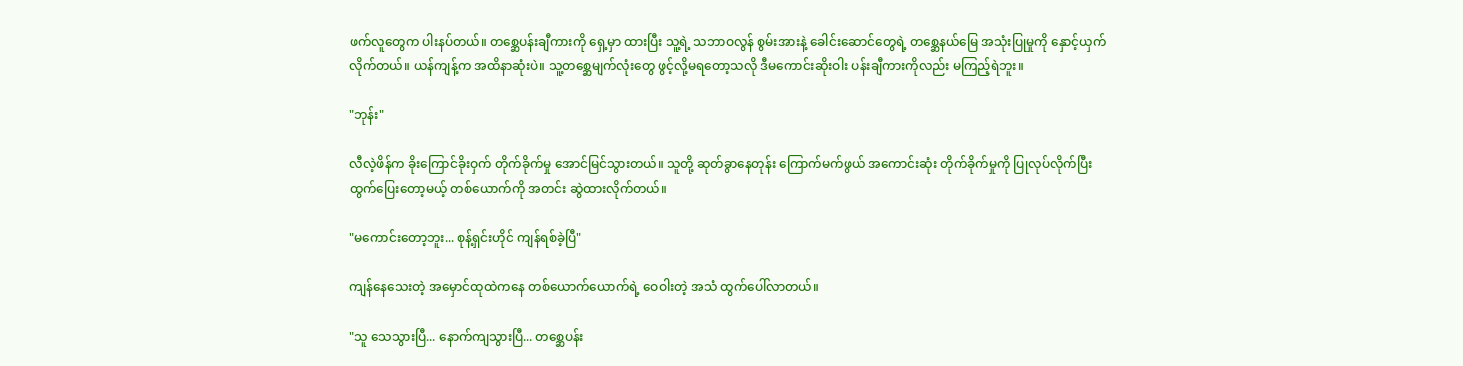ဖက်လူတွေက ပါးနပ်တယ်။ တစ္ဆေပန်းချီကားကို ရှေ့မှာ ထားပြီး သူ့ရဲ့ သဘာဝလွန် စွမ်းအားနဲ့ ခေါင်းဆောင်တွေရဲ့ တစ္ဆေနယ်မြေ အသုံးပြုမှုကို နှောင့်ယှက်လိုက်တယ်။ ယန်ကျန့်က အထိနာဆုံးပဲ။ သူ့တစ္ဆေမျက်လုံးတွေ ဖွင့်လို့မရတော့သလို ဒီမကောင်းဆိုးဝါး ပန်းချီကားကိုလည်း မကြည့်ရဲဘူး။

"ဘုန်း"

လီလဲ့ဖိန်က ခိုးကြောင်ခိုးဝှက် တိုက်ခိုက်မှု အောင်မြင်သွားတယ်။ သူတို့ ဆုတ်ခွာနေတုန်း ကြောက်မက်ဖွယ် အကောင်းဆုံး တိုက်ခိုက်မှုကို ပြုလုပ်လိုက်ပြီး ထွက်ပြေးတော့မယ့် တစ်ယောက်ကို အတင်း ဆွဲထားလိုက်တယ်။

"မကောင်းတော့ဘူး... စုန့်ရှင်းဟိုင် ကျန်ရစ်ခဲ့ပြီ"

ကျန်နေသေးတဲ့ အမှောင်ထုထဲကနေ တစ်ယောက်ယောက်ရဲ့ ဝေဝါးတဲ့ အသံ ထွက်ပေါ်လာတယ်။

"သူ သေသွားပြီ... နောက်ကျသွားပြီ... တစ္ဆေပန်း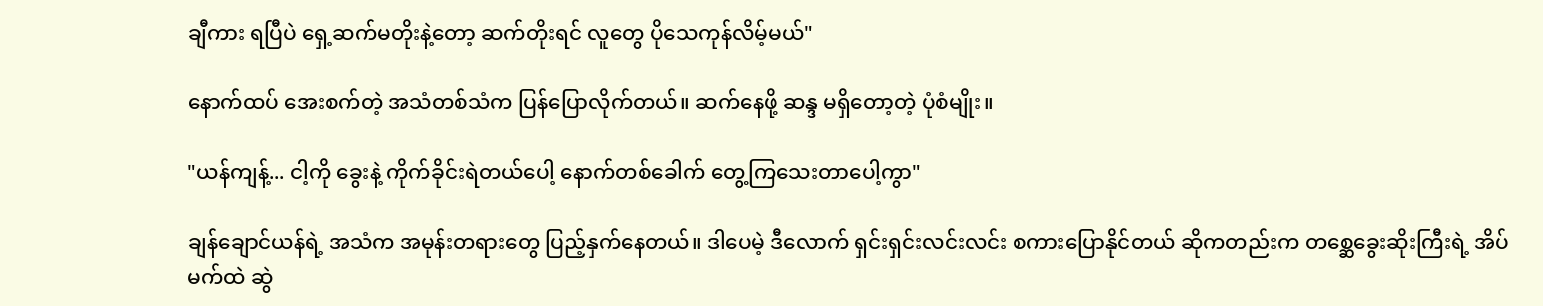ချီကား ရပြီပဲ ရှေ့ဆက်မတိုးနဲ့တော့ ဆက်တိုးရင် လူတွေ ပိုသေကုန်လိမ့်မယ်"

နောက်ထပ် အေးစက်တဲ့ အသံတစ်သံက ပြန်ပြောလိုက်တယ်။ ဆက်နေဖို့ ဆန္ဒ မရှိတော့တဲ့ ပုံစံမျိုး။

"ယန်ကျန့်... ငါ့ကို ခွေးနဲ့ ကိုက်ခိုင်းရဲတယ်ပေါ့ နောက်တစ်ခေါက် တွေ့ကြသေးတာပေါ့ကွာ"

ချန်ချောင်ယန်ရဲ့ အသံက အမုန်းတရားတွေ ပြည့်နှက်နေတယ်။ ဒါပေမဲ့ ဒီလောက် ရှင်းရှင်းလင်းလင်း စကားပြောနိုင်တယ် ဆိုကတည်းက တစ္ဆေခွေးဆိုးကြီးရဲ့ အိပ်မက်ထဲ ဆွဲ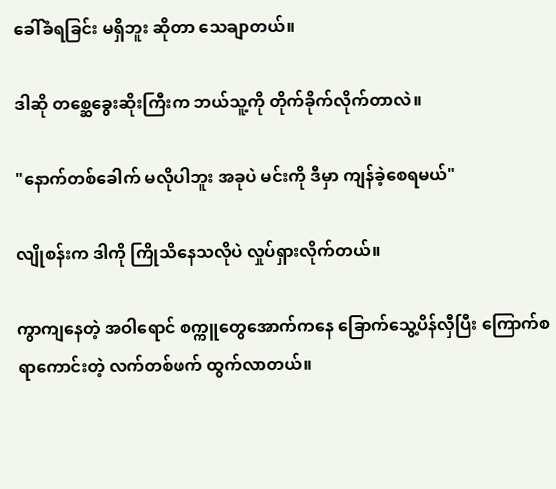ခေါ်ခံရခြင်း မရှိဘူး ဆိုတာ သေချာတယ်။

ဒါဆို တစ္ဆေခွေးဆိုးကြီးက ဘယ်သူ့ကို တိုက်ခိုက်လိုက်တာလဲ။

"နောက်တစ်ခေါက် မလိုပါဘူး အခုပဲ မင်းကို ဒီမှာ ကျန်ခဲ့စေရမယ်"

လျိုစန်းက ဒါကို ကြိုသိနေသလိုပဲ လှုပ်ရှားလိုက်တယ်။

ကွာကျနေတဲ့ အဝါရောင် စက္ကူတွေအောက်ကနေ ခြောက်သွေ့ပိန်လှီပြီး ကြောက်စရာကောင်းတဲ့ လက်တစ်ဖက် ထွက်လာတယ်။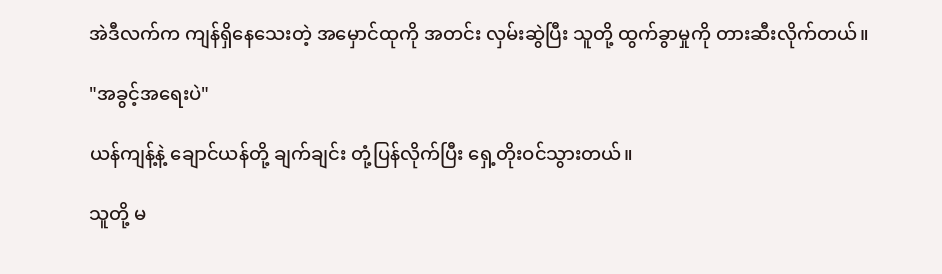အဲဒီလက်က ကျန်ရှိနေသေးတဲ့ အမှောင်ထုကို အတင်း လှမ်းဆွဲပြီး သူတို့ ထွက်ခွာမှုကို တားဆီးလိုက်တယ်။

"အခွင့်အရေးပဲ"

ယန်ကျန့်နဲ့ ချောင်ယန်တို့ ချက်ချင်း တုံ့ပြန်လိုက်ပြီး ရှေ့တိုးဝင်သွားတယ်။

သူတို့ မ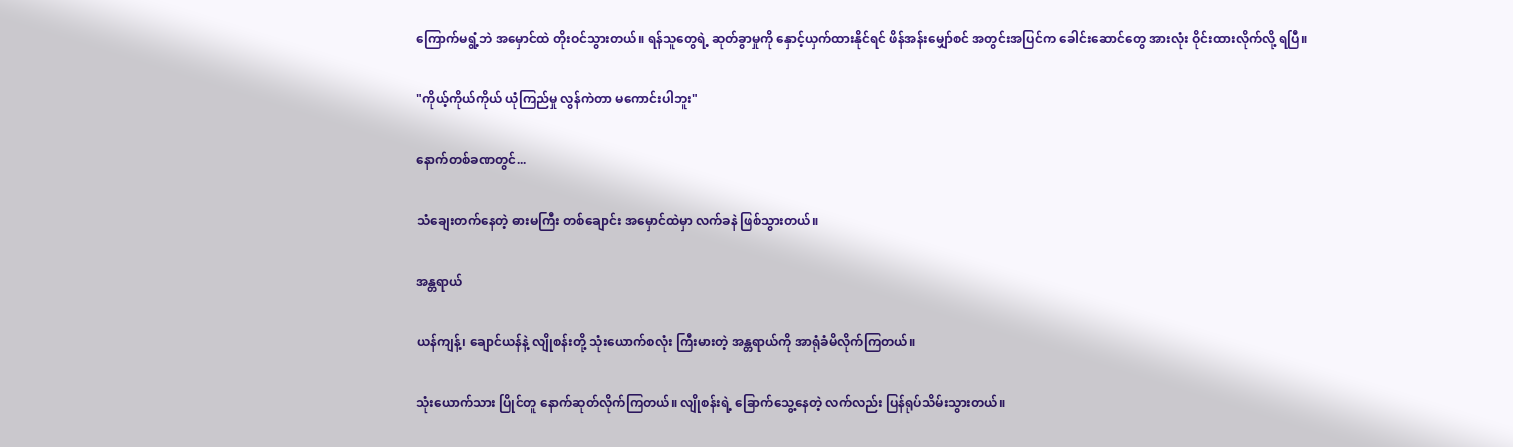ကြောက်မရွံ့ဘဲ အမှောင်ထဲ တိုးဝင်သွားတယ်။ ရန်သူတွေရဲ့ ဆုတ်ခွာမှုကို နှောင့်ယှက်ထားနိုင်ရင် ဖိန်အန်းမျှော်စင် အတွင်းအပြင်က ခေါင်းဆောင်တွေ အားလုံး ဝိုင်းထားလိုက်လို့ ရပြီ။

"ကိုယ့်ကိုယ်ကိုယ် ယုံကြည်မှု လွန်ကဲတာ မကောင်းပါဘူး"

နောက်တစ်ခဏတွင်...

သံချေးတက်နေတဲ့ ဓားမကြီး တစ်ချောင်း အမှောင်ထဲမှာ လက်ခနဲ ဖြစ်သွားတယ်။

အန္တရာယ်

ယန်ကျန့်၊ ချောင်ယန်နဲ့ လျိုစန်းတို့ သုံးယောက်စလုံး ကြီးမားတဲ့ အန္တရာယ်ကို အာရုံခံမိလိုက်ကြတယ်။

သုံးယောက်သား ပြိုင်တူ နောက်ဆုတ်လိုက်ကြတယ်။ လျိုစန်းရဲ့ ခြောက်သွေ့နေတဲ့ လက်လည်း ပြန်ရုပ်သိမ်းသွားတယ်။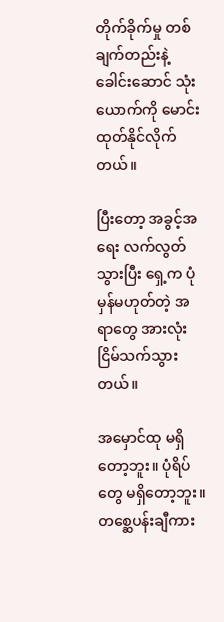တိုက်ခိုက်မှု တစ်ချက်တည်းနဲ့ ခေါင်းဆောင် သုံးယောက်ကို မောင်းထုတ်နိုင်လိုက်တယ်။

ပြီးတော့ အခွင့်အရေး လက်လွတ်သွားပြီး ရှေ့က ပုံမှန်မဟုတ်တဲ့ အရာတွေ အားလုံး ငြိမ်သက်သွားတယ်။

အမှောင်ထု မရှိတော့ဘူး။ ပုံရိပ်တွေ မရှိတော့ဘူး။ တစ္ဆေပန်းချီကား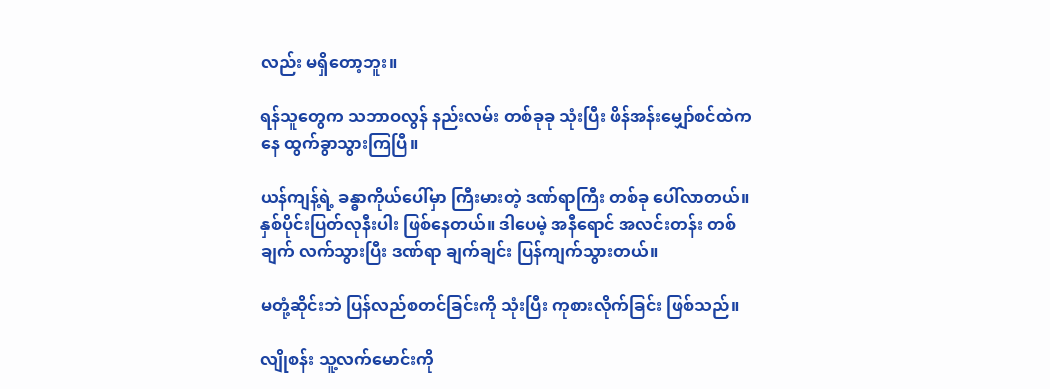လည်း မရှိတော့ဘူး။

ရန်သူတွေက သဘာဝလွန် နည်းလမ်း တစ်ခုခု သုံးပြီး ဖိန်အန်းမျှော်စင်ထဲကနေ ထွက်ခွာသွားကြပြီ။

ယန်ကျန့်ရဲ့ ခန္ဓာကိုယ်ပေါ်မှာ ကြီးမားတဲ့ ဒဏ်ရာကြီး တစ်ခု ပေါ်လာတယ်။ နှစ်ပိုင်းပြတ်လုနီးပါး ဖြစ်နေတယ်။ ဒါပေမဲ့ အနီရောင် အလင်းတန်း တစ်ချက် လက်သွားပြီး ဒဏ်ရာ ချက်ချင်း ပြန်ကျက်သွားတယ်။

မတုံ့ဆိုင်းဘဲ ပြန်လည်စတင်ခြင်းကို သုံးပြီး ကုစားလိုက်ခြင်း ဖြစ်သည်။

လျိုစန်း သူ့လက်မောင်းကို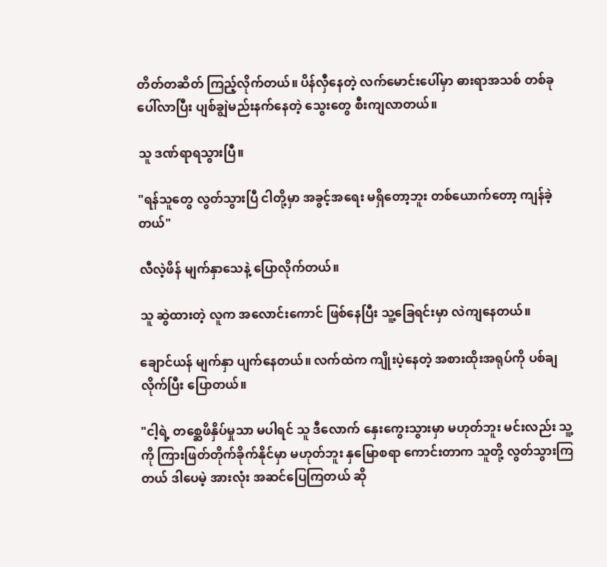တိတ်တဆိတ် ကြည့်လိုက်တယ်။ ပိန်လှီနေတဲ့ လက်မောင်းပေါ်မှာ ဓားရာအသစ် တစ်ခု ပေါ်လာပြီး ပျစ်ချွဲမည်းနက်နေတဲ့ သွေးတွေ စီးကျလာတယ်။

သူ ဒဏ်ရာရသွားပြီ။

"ရန်သူတွေ လွတ်သွားပြီ ငါတို့မှာ အခွင့်အရေး မရှိတော့ဘူး တစ်ယောက်တော့ ကျန်ခဲ့တယ်"

လီလဲ့ဖိန် မျက်နှာသေနဲ့ ပြောလိုက်တယ်။

သူ ဆွဲထားတဲ့ လူက အလောင်းကောင် ဖြစ်နေပြီး သူ့ခြေရင်းမှာ လဲကျနေတယ်။

ချောင်ယန် မျက်နှာ ပျက်နေတယ်။ လက်ထဲက ကျိုးပဲ့နေတဲ့ အစားထိုးအရုပ်ကို ပစ်ချလိုက်ပြီး ပြောတယ်။

"ငါ့ရဲ့ တစ္ဆေဖိနှိပ်မှုသာ မပါရင် သူ ဒီလောက် နှေးကွေးသွားမှာ မဟုတ်ဘူး မင်းလည်း သူ့ကို ကြားဖြတ်တိုက်ခိုက်နိုင်မှာ မဟုတ်ဘူး နှမြောစရာ ကောင်းတာက သူတို့ လွတ်သွားကြတယ် ဒါပေမဲ့ အားလုံး အဆင်ပြေကြတယ် ဆို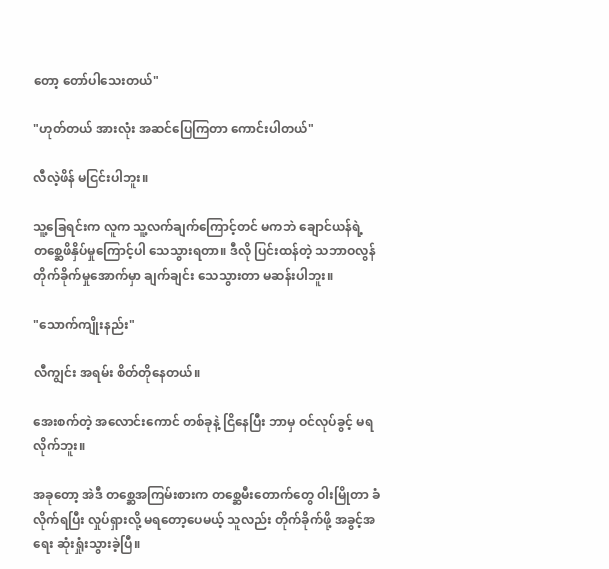တော့ တော်ပါသေးတယ်"

"ဟုတ်တယ် အားလုံး အဆင်ပြေကြတာ ကောင်းပါတယ်"

လီလဲ့ဖိန် မငြင်းပါဘူး။

သူ့ခြေရင်းက လူက သူ့လက်ချက်ကြောင့်တင် မကဘဲ ချောင်ယန်ရဲ့ တစ္ဆေဖိနှိပ်မှုကြောင့်ပါ သေသွားရတာ။ ဒီလို ပြင်းထန်တဲ့ သဘာဝလွန် တိုက်ခိုက်မှုအောက်မှာ ချက်ချင်း သေသွားတာ မဆန်းပါဘူး။

"သောက်ကျိုးနည်း"

လီကျွင်း အရမ်း စိတ်တိုနေတယ်။

အေးစက်တဲ့ အလောင်းကောင် တစ်ခုနဲ့ ငြိနေပြီး ဘာမှ ဝင်လုပ်ခွင့် မရလိုက်ဘူး။

အခုတော့ အဲဒီ တစ္ဆေအကြမ်းစားက တစ္ဆေမီးတောက်တွေ ဝါးမြိုတာ ခံလိုက်ရပြီး လှုပ်ရှားလို့ မရတော့ပေမယ့် သူလည်း တိုက်ခိုက်ဖို့ အခွင့်အရေး ဆုံးရှုံးသွားခဲ့ပြီ။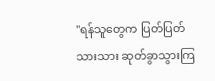"ရန်သူတွေက ပြတ်ပြတ်သားသား ဆုတ်ခွာသွားကြ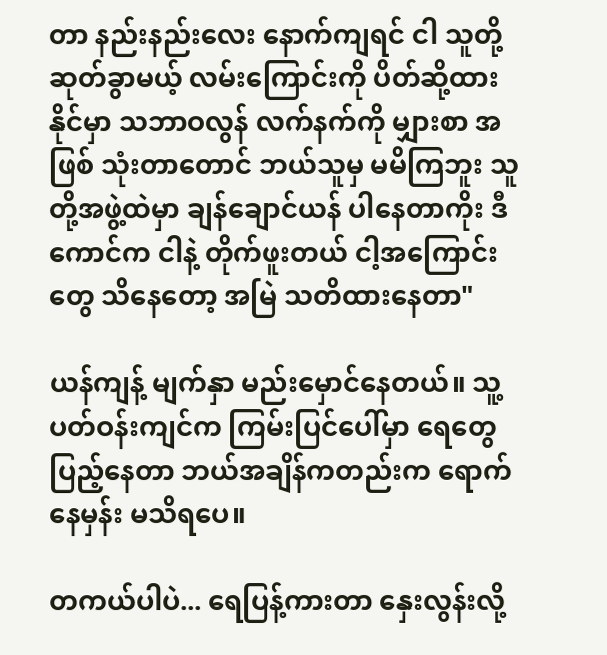တာ နည်းနည်းလေး နောက်ကျရင် ငါ သူတို့ ဆုတ်ခွာမယ့် လမ်းကြောင်းကို ပိတ်ဆို့ထားနိုင်မှာ သဘာဝလွန် လက်နက်ကို မျှားစာ အဖြစ် သုံးတာတောင် ဘယ်သူမှ မမိကြဘူး သူတို့အဖွဲ့ထဲမှာ ချန်ချောင်ယန် ပါနေတာကိုး ဒီကောင်က ငါနဲ့ တိုက်ဖူးတယ် ငါ့အကြောင်းတွေ သိနေတော့ အမြဲ သတိထားနေတာ"

ယန်ကျန့် မျက်နှာ မည်းမှောင်နေတယ်။ သူ့ပတ်ဝန်းကျင်က ကြမ်းပြင်ပေါ်မှာ ရေတွေ ပြည့်နေတာ ဘယ်အချိန်ကတည်းက ရောက်နေမှန်း မသိရပေ။

တကယ်ပါပဲ... ရေပြန့်ကားတာ နှေးလွန်းလို့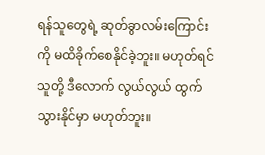ရန်သူတွေရဲ့ ဆုတ်ခွာလမ်းကြောင်းကို မထိခိုက်စေနိုင်ခဲ့ဘူး။ မဟုတ်ရင် သူတို့ ဒီလောက် လွယ်လွယ် ထွက်သွားနိုင်မှာ မဟုတ်ဘူး။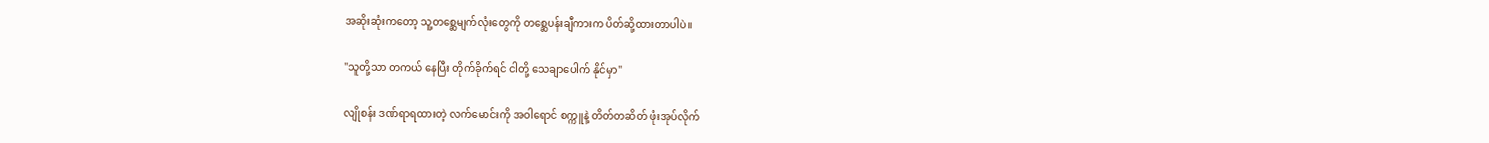အဆိုးဆုံးကတော့ သူ့တစ္ဆေမျက်လုံးတွေကို တစ္ဆေပန်းချီကားက ပိတ်ဆို့ထားတာပါပဲ။

"သူတို့သာ တကယ် နေပြီး တိုက်ခိုက်ရင် ငါတို့ သေချာပေါက် နိုင်မှာ"

လျိုစန်း ဒဏ်ရာရထားတဲ့ လက်မောင်းကို အဝါရောင် စက္ကူနဲ့ တိတ်တဆိတ် ဖုံးအုပ်လိုက်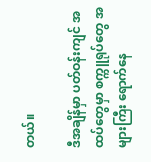တယ်။

ဒီအချိန်မှာ ပတ်ဝန်းကျင် အထပ်တွေမှာ စက္ကူရုပ်တွေ အများကြီး ရောက်နေ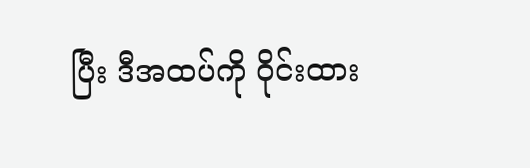ပြီး ဒီအထပ်ကို ဝိုင်းထား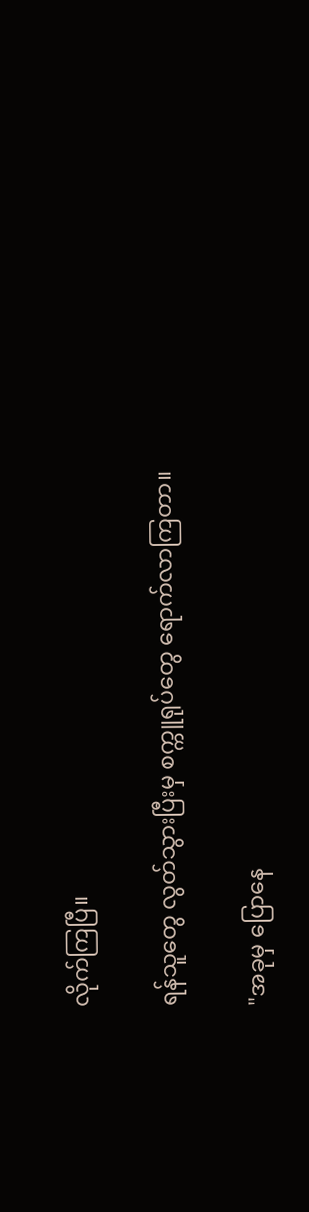လိုက်ကြပြီ။

ရန်သူတွေ လွတ်သွားပြီးမှ စက္ကူရုပ်တွေ ရောက်လာကြတာ။

"အခုမှ ပြောနေ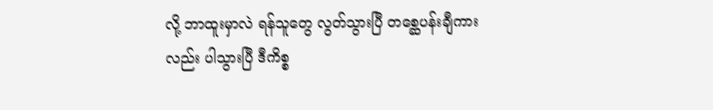လို့ ဘာထူးမှာလဲ ရန်သူတွေ လွတ်သွားပြီ တစ္ဆေပန်းချီကားလည်း ပါသွားပြီ ဒီကိစ္စ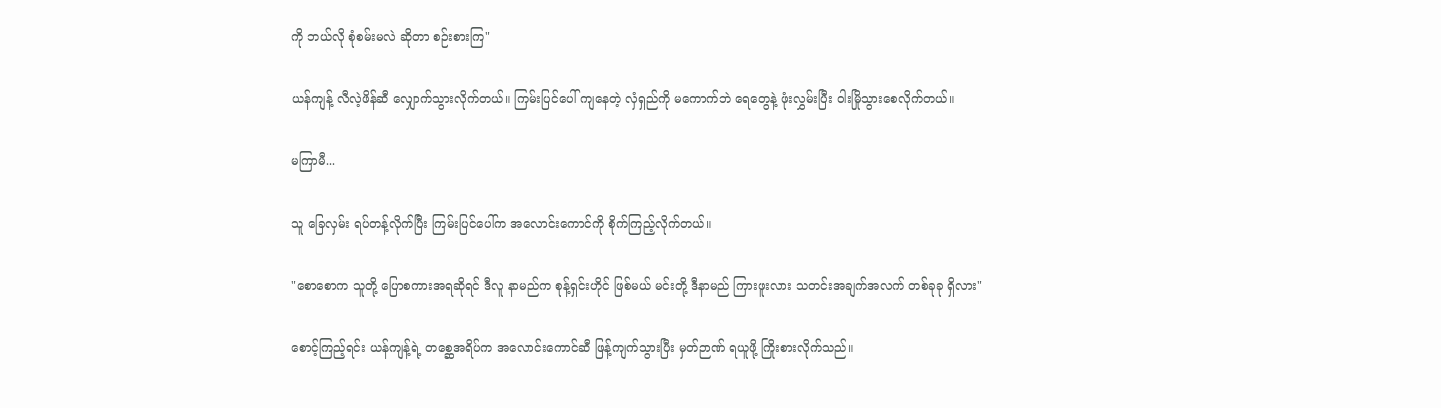ကို ဘယ်လို စုံစမ်းမလဲ ဆိုတာ စဉ်းစားကြ"

ယန်ကျန့် လီလဲ့ဖိန်ဆီ လျှောက်သွားလိုက်တယ်။ ကြမ်းပြင်ပေါ် ကျနေတဲ့ လှံရှည်ကို မကောက်ဘဲ ရေတွေနဲ့ ဖုံးလွှမ်းပြီး ဝါးမြိုသွားစေလိုက်တယ်။

မကြာမီ...

သူ ခြေလှမ်း ရပ်တန့်လိုက်ပြီး ကြမ်းပြင်ပေါ်က အလောင်းကောင်ကို စိုက်ကြည့်လိုက်တယ်။

"စောစောက သူတို့ ပြောစကားအရဆိုရင် ဒီလူ နာမည်က စုန့်ရှင်းဟိုင် ဖြစ်မယ် မင်းတို့ ဒီနာမည် ကြားဖူးလား သတင်းအချက်အလက် တစ်ခုခု ရှိလား"

စောင့်ကြည့်ရင်း ယန်ကျန့်ရဲ့ တစ္ဆေအရိပ်က အလောင်းကောင်ဆီ ဖြန့်ကျက်သွားပြီး မှတ်ဉာဏ် ရယူဖို့ ကြိုးစားလိုက်သည်။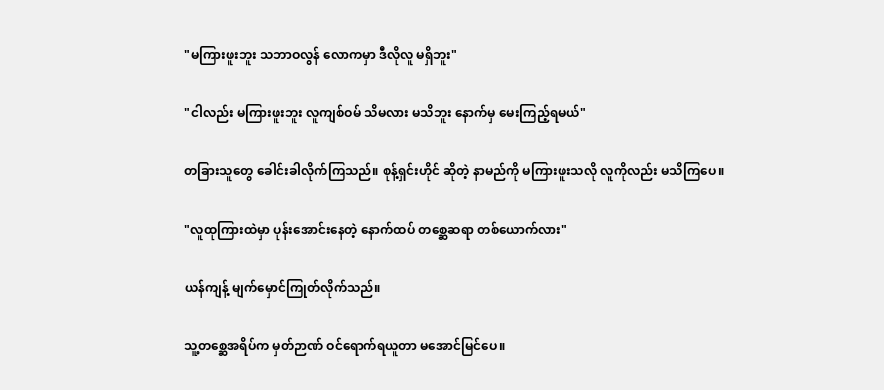"မကြားဖူးဘူး သဘာဝလွန် လောကမှာ ဒီလိုလူ မရှိဘူး"

"ငါလည်း မကြားဖူးဘူး လူကျစ်ဝမ် သိမလား မသိဘူး နောက်မှ မေးကြည့်ရမယ်"

တခြားသူတွေ ခေါင်းခါလိုက်ကြသည်။ စုန့်ရှင်းဟိုင် ဆိုတဲ့ နာမည်ကို မကြားဖူးသလို လူကိုလည်း မသိကြပေ။

"လူထုကြားထဲမှာ ပုန်းအောင်းနေတဲ့ နောက်ထပ် တစ္ဆေဆရာ တစ်ယောက်လား"

ယန်ကျန့် မျက်မှောင်ကြုတ်လိုက်သည်။

သူ့တစ္ဆေအရိပ်က မှတ်ဉာဏ် ဝင်ရောက်ရယူတာ မအောင်မြင်ပေ။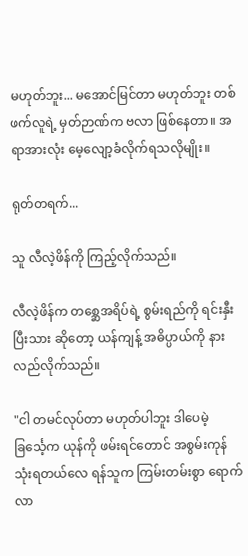မဟုတ်ဘူး... မအောင်မြင်တာ မဟုတ်ဘူး တစ်ဖက်လူရဲ့ မှတ်ဉာဏ်က ဗလာ ဖြစ်နေတာ။ အရာအားလုံး မေ့လျော့ခံလိုက်ရသလိုမျိုး။

ရုတ်တရက်...

သူ လီလဲ့ဖိန်ကို ကြည့်လိုက်သည်။

လီလဲ့ဖိန်က တစ္ဆေအရိပ်ရဲ့ စွမ်းရည်ကို ရင်းနှီးပြီးသား ဆိုတော့ ယန်ကျန့် အဓိပ္ပာယ်ကို နားလည်လိုက်သည်။

"ငါ တမင်လုပ်တာ မဟုတ်ပါဘူး ဒါပေမဲ့ ခြင်္သေ့က ယုန်ကို ဖမ်းရင်တောင် အစွမ်းကုန် သုံးရတယ်လေ ရန်သူက ကြမ်းတမ်းစွာ ရောက်လာ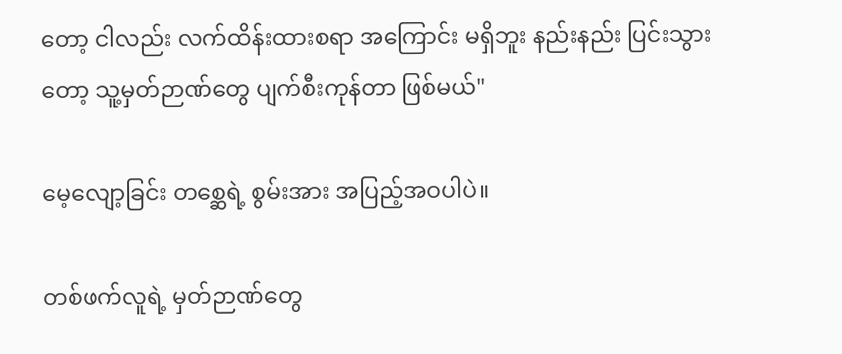တော့ ငါလည်း လက်ထိန်းထားစရာ အကြောင်း မရှိဘူး နည်းနည်း ပြင်းသွားတော့ သူ့မှတ်ဉာဏ်တွေ ပျက်စီးကုန်တာ ဖြစ်မယ်"

မေ့လျော့ခြင်း တစ္ဆေရဲ့ စွမ်းအား အပြည့်အဝပါပဲ။

တစ်ဖက်လူရဲ့ မှတ်ဉာဏ်တွေ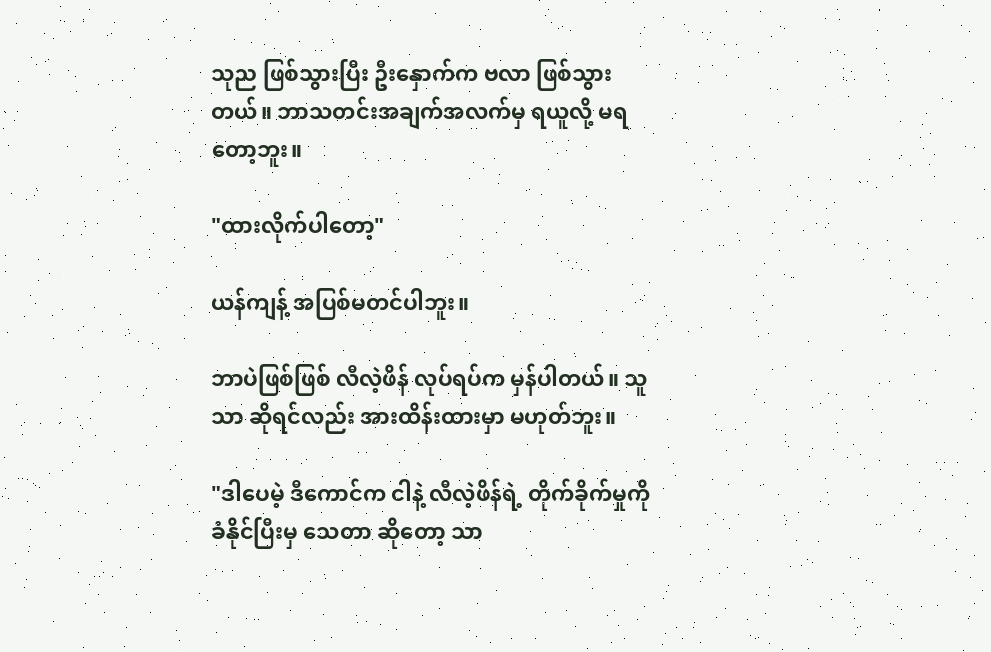သုည ဖြစ်သွားပြီး ဦးနှောက်က ဗလာ ဖြစ်သွားတယ်။ ဘာသတင်းအချက်အလက်မှ ရယူလို့ မရတော့ဘူး။

"ထားလိုက်ပါတော့"

ယန်ကျန့် အပြစ်မတင်ပါဘူး။

ဘာပဲဖြစ်ဖြစ် လီလဲ့ဖိန် လုပ်ရပ်က မှန်ပါတယ်။ သူသာ ဆိုရင်လည်း အားထိန်းထားမှာ မဟုတ်ဘူး။

"ဒါပေမဲ့ ဒီကောင်က ငါနဲ့ လီလဲ့ဖိန်ရဲ့ တိုက်ခိုက်မှုကို ခံနိုင်ပြီးမှ သေတာ ဆိုတော့ သာ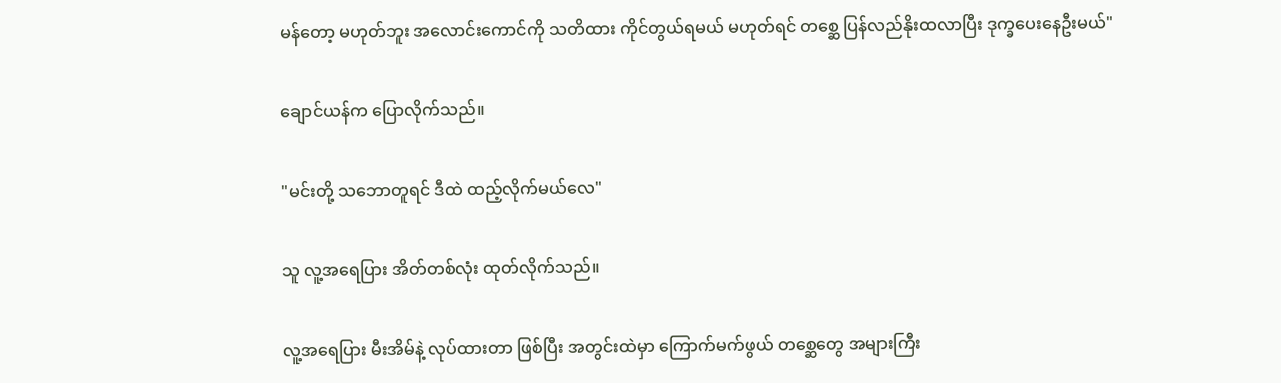မန်တော့ မဟုတ်ဘူး အလောင်းကောင်ကို သတိထား ကိုင်တွယ်ရမယ် မဟုတ်ရင် တစ္ဆေ ပြန်လည်နိုးထလာပြီး ဒုက္ခပေးနေဦးမယ်"

ချောင်ယန်က ပြောလိုက်သည်။

"မင်းတို့ သဘောတူရင် ဒီထဲ ထည့်လိုက်မယ်လေ"

သူ လူ့အရေပြား အိတ်တစ်လုံး ထုတ်လိုက်သည်။

လူ့အရေပြား မီးအိမ်နဲ့ လုပ်ထားတာ ဖြစ်ပြီး အတွင်းထဲမှာ ကြောက်မက်ဖွယ် တစ္ဆေတွေ အများကြီး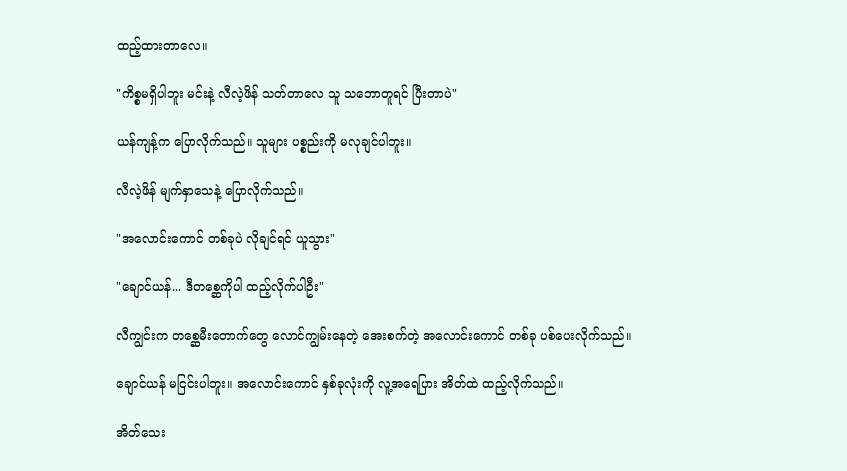ထည့်ထားတာလေ။

"ကိစ္စမရှိပါဘူး မင်းနဲ့ လီလဲ့ဖိန် သတ်တာလေ သူ သဘောတူရင် ပြီးတာပဲ"

ယန်ကျန့်က ပြောလိုက်သည်။ သူများ ပစ္စည်းကို မလုချင်ပါဘူး။

လီလဲ့ဖိန် မျက်နှာသေနဲ့ ပြောလိုက်သည်။

"အလောင်းကောင် တစ်ခုပဲ လိုချင်ရင် ယူသွား"

"ချောင်ယန်... ဒီတစ္ဆေကိုပါ ထည့်လိုက်ပါဦး"

လီကျွင်းက တစ္ဆေမီးတောက်တွေ လောင်ကျွမ်းနေတဲ့ အေးစက်တဲ့ အလောင်းကောင် တစ်ခု ပစ်ပေးလိုက်သည်။

ချောင်ယန် မငြင်းပါဘူး။ အလောင်းကောင် နှစ်ခုလုံးကို လူ့အရေပြား အိတ်ထဲ ထည့်လိုက်သည်။

အိတ်သေး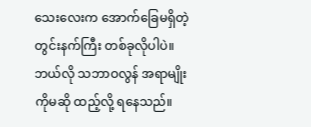သေးလေးက အောက်ခြေမရှိတဲ့ တွင်းနက်ကြီး တစ်ခုလိုပါပဲ။ ဘယ်လို သဘာဝလွန် အရာမျိုးကိုမဆို ထည့်လို့ ရနေသည်။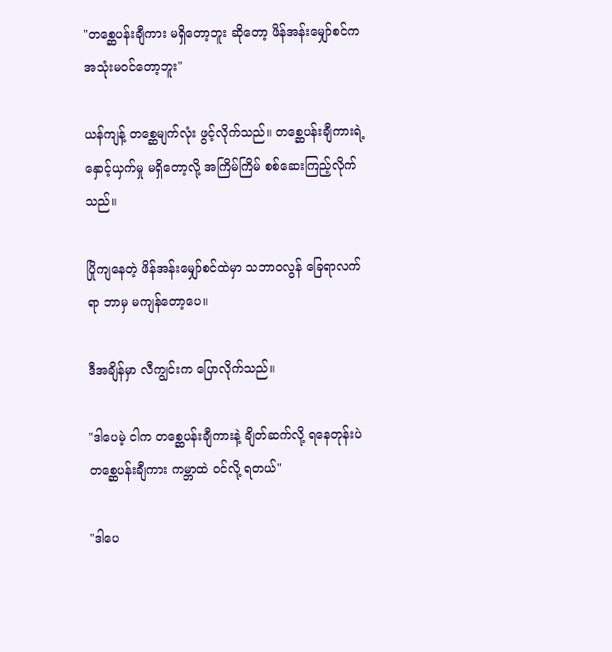"တစ္ဆေပန်းချီကား မရှိတော့ဘူး ဆိုတော့ ဖိန်အန်းမျှော်စင်က အသုံးမဝင်တော့ဘူး"

ယန်ကျန့် တစ္ဆေမျက်လုံး ဖွင့်လိုက်သည်။ တစ္ဆေပန်းချီကားရဲ့ နှောင့်ယှက်မှု မရှိတော့လို့ အကြိမ်ကြိမ် စစ်ဆေးကြည့်လိုက်သည်။

ပြိုကျနေတဲ့ ဖိန်အန်းမျှော်စင်ထဲမှာ သဘာဝလွန် ခြေရာလက်ရာ ဘာမှ မကျန်တော့ပေ။

ဒီအချိန်မှာ လီကျွင်းက ပြောလိုက်သည်။

"ဒါပေမဲ့ ငါက တစ္ဆေပန်းချီကားနဲ့ ချိတ်ဆက်လို့ ရနေတုန်းပဲ တစ္ဆေပန်းချီကား ကမ္ဘာထဲ ဝင်လို့ ရတယ်"

"ဒါပေ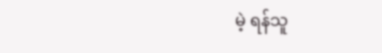မဲ့ ရန်သူ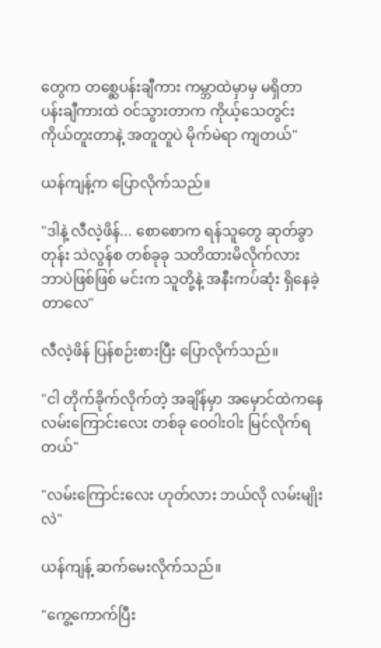တွေက တစ္ဆေပန်းချီကား ကမ္ဘာထဲမှာမှ မရှိတာ ပန်းချီကားထဲ ဝင်သွားတာက ကိုယ့်သေတွင်း ကိုယ်တူးတာနဲ့ အတူတူပဲ မိုက်မဲရာ ကျတယ်"

ယန်ကျန့်က ပြောလိုက်သည်။

"ဒါနဲ့ လီလဲ့ဖိန်... စောစောက ရန်သူတွေ ဆုတ်ခွာတုန်း သဲလွန်စ တစ်ခုခု သတိထားမိလိုက်လား ဘာပဲဖြစ်ဖြစ် မင်းက သူတို့နဲ့ အနီးကပ်ဆုံး ရှိနေခဲ့တာလေ"

လီလဲ့ဖိန် ပြန်စဉ်းစားပြီး ပြောလိုက်သည်။

"ငါ တိုက်ခိုက်လိုက်တဲ့ အချိန်မှာ အမှောင်ထဲကနေ လမ်းကြောင်းလေး တစ်ခု ဝေဝါးဝါး မြင်လိုက်ရတယ်"

"လမ်းကြောင်းလေး ဟုတ်လား ဘယ်လို လမ်းမျိုးလဲ"

ယန်ကျန့် ဆက်မေးလိုက်သည်။

"ကွေ့ကောက်ပြီး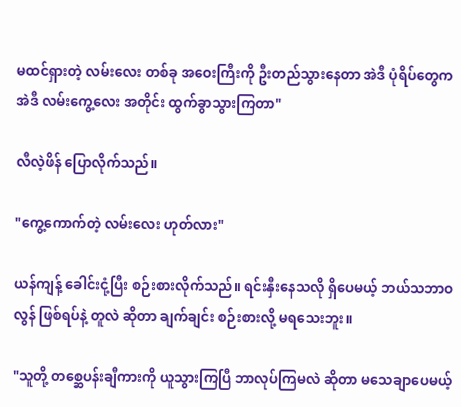မထင်ရှားတဲ့ လမ်းလေး တစ်ခု အဝေးကြီးကို ဦးတည်သွားနေတာ အဲဒီ ပုံရိပ်တွေက အဲဒီ လမ်းကွေ့လေး အတိုင်း ထွက်ခွာသွားကြတာ"

လီလဲ့ဖိန် ပြောလိုက်သည်။

"ကွေ့ကောက်တဲ့ လမ်းလေး ဟုတ်လား"

ယန်ကျန့် ခေါင်းငုံ့ပြီး စဉ်းစားလိုက်သည်။ ရင်းနှီးနေသလို ရှိပေမယ့် ဘယ်သဘာဝလွန် ဖြစ်ရပ်နဲ့ တူလဲ ဆိုတာ ချက်ချင်း စဉ်းစားလို့ မရသေးဘူး။

"သူတို့ တစ္ဆေပန်းချီကားကို ယူသွားကြပြီ ဘာလုပ်ကြမလဲ ဆိုတာ မသေချာပေမယ့်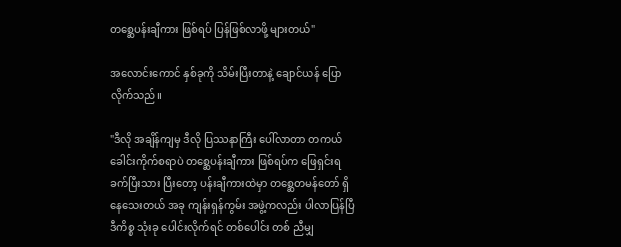တစ္ဆေပန်းချီကား ဖြစ်ရပ် ပြန်ဖြစ်လာဖို့ များတယ်"

အလောင်းကောင် နှစ်ခုကို သိမ်းပြီးတာနဲ့ ချောင်ယန် ပြောလိုက်သည်။

"ဒီလို အချိန်ကျမှ ဒီလို ပြဿနာကြီး ပေါ်လာတာ တကယ် ခေါင်းကိုက်စရာပဲ တစ္ဆေပန်းချီကား ဖြစ်ရပ်က ဖြေရှင်းရ ခက်ပြီးသား ပြီးတော့ ပန်းချီကားထဲမှာ တစ္ဆေတမန်တော် ရှိနေသေးတယ် အခု ကျန်းရှန်ကွမ်း အဖွဲ့ကလည်း ပါလာပြန်ပြီ ဒီကိစ္စ သုံးခု ပေါင်းလိုက်ရင် တစ်ပေါင်း တစ် ညီမျှ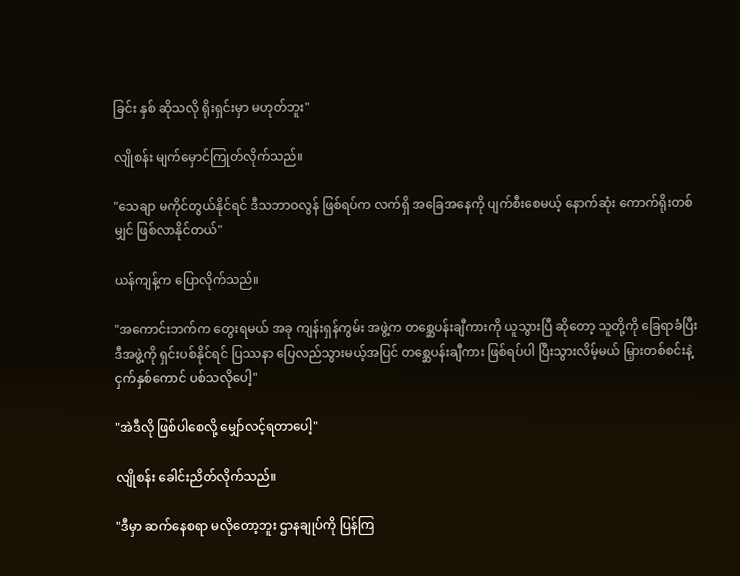ခြင်း နှစ် ဆိုသလို ရိုးရှင်းမှာ မဟုတ်ဘူး"

လျိုစန်း မျက်မှောင်ကြုတ်လိုက်သည်။

"သေချာ မကိုင်တွယ်နိုင်ရင် ဒီသဘာဝလွန် ဖြစ်ရပ်က လက်ရှိ အခြေအနေကို ပျက်စီးစေမယ့် နောက်ဆုံး ကောက်ရိုးတစ်မျှင် ဖြစ်လာနိုင်တယ်"

ယန်ကျန့်က ပြောလိုက်သည်။

"အကောင်းဘက်က တွေးရမယ် အခု ကျန်းရှန်ကွမ်း အဖွဲ့က တစ္ဆေပန်းချီကားကို ယူသွားပြီ ဆိုတော့ သူတို့ကို ခြေရာခံပြီး ဒီအဖွဲ့ကို ရှင်းပစ်နိုင်ရင် ပြဿနာ ပြေလည်သွားမယ့်အပြင် တစ္ဆေပန်းချီကား ဖြစ်ရပ်ပါ ပြီးသွားလိမ့်မယ် မြှားတစ်စင်းနဲ့ ငှက်နှစ်ကောင် ပစ်သလိုပေါ့"

"အဲဒီလို ဖြစ်ပါစေလို့ မျှော်လင့်ရတာပေါ့"

လျိုစန်း ခေါင်းညိတ်လိုက်သည်။

"ဒီမှာ ဆက်နေစရာ မလိုတော့ဘူး ဌာနချုပ်ကို ပြန်ကြ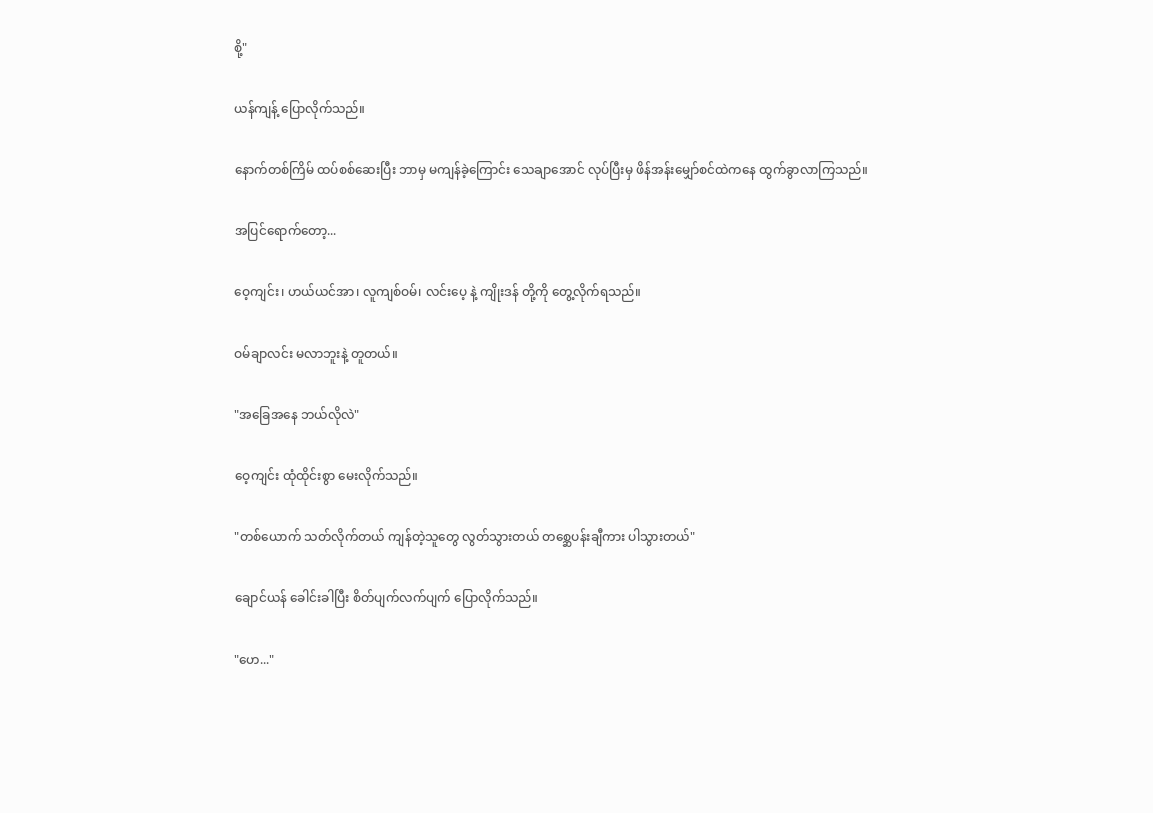စို့"

ယန်ကျန့် ပြောလိုက်သည်။

နောက်တစ်ကြိမ် ထပ်စစ်ဆေးပြီး ဘာမှ မကျန်ခဲ့ကြောင်း သေချာအောင် လုပ်ပြီးမှ ဖိန်အန်းမျှော်စင်ထဲကနေ ထွက်ခွာလာကြသည်။

အပြင်ရောက်တော့...

ဝေ့ကျင်း၊ ဟယ်ယင်အာ၊ လူကျစ်ဝမ်၊ လင်းပေ့ နဲ့ ကျိုးဒန် တို့ကို တွေ့လိုက်ရသည်။

ဝမ်ချာလင်း မလာဘူးနဲ့ တူတယ်။

"အခြေအနေ ဘယ်လိုလဲ"

ဝေ့ကျင်း ထုံထိုင်းစွာ မေးလိုက်သည်။

"တစ်ယောက် သတ်လိုက်တယ် ကျန်တဲ့သူတွေ လွတ်သွားတယ် တစ္ဆေပန်းချီကား ပါသွားတယ်"

ချောင်ယန် ခေါင်းခါပြီး စိတ်ပျက်လက်ပျက် ပြောလိုက်သည်။

"ဟေ..."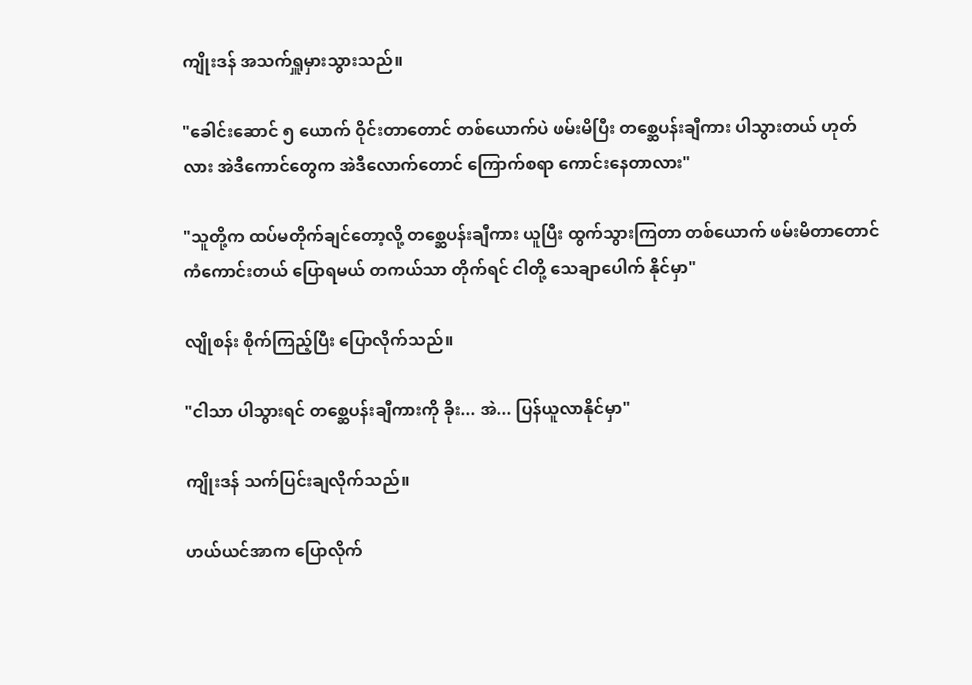ကျိုးဒန် အသက်ရှူမှားသွားသည်။

"ခေါင်းဆောင် ၅ ယောက် ဝိုင်းတာတောင် တစ်ယောက်ပဲ ဖမ်းမိပြီး တစ္ဆေပန်းချီကား ပါသွားတယ် ဟုတ်လား အဲဒီကောင်တွေက အဲဒီလောက်တောင် ကြောက်စရာ ကောင်းနေတာလား"

"သူတို့က ထပ်မတိုက်ချင်တော့လို့ တစ္ဆေပန်းချီကား ယူပြီး ထွက်သွားကြတာ တစ်ယောက် ဖမ်းမိတာတောင် ကံကောင်းတယ် ပြောရမယ် တကယ်သာ တိုက်ရင် ငါတို့ သေချာပေါက် နိုင်မှာ"

လျိုစန်း စိုက်ကြည့်ပြီး ပြောလိုက်သည်။

"ငါသာ ပါသွားရင် တစ္ဆေပန်းချီကားကို ခိုး... အဲ... ပြန်ယူလာနိုင်မှာ"

ကျိုးဒန် သက်ပြင်းချလိုက်သည်။

ဟယ်ယင်အာက ပြောလိုက်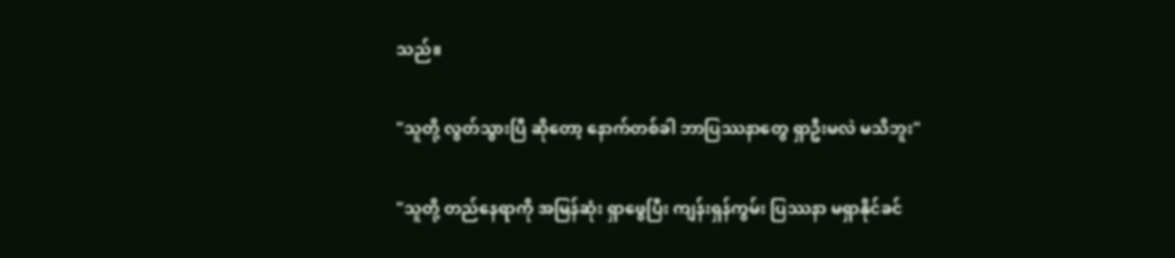သည်။

"သူတို့ လွတ်သွားပြီ ဆိုတော့ နောက်တစ်ခါ ဘာပြဿနာတွေ ရှာဦးမလဲ မသိဘူး"

"သူတို့ တည်နေရာကို အမြန်ဆုံး ရှာဖွေပြီး ကျန်းရှန်ကွမ်း ပြဿနာ မရှာနိုင်ခင်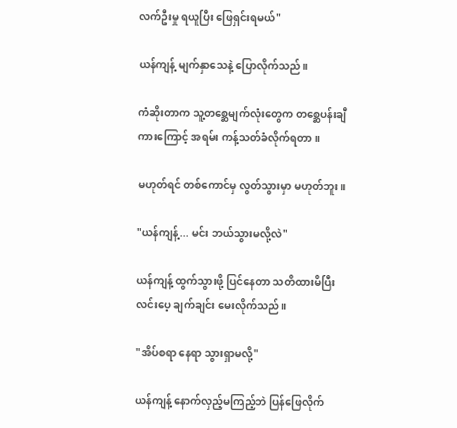လက်ဦးမှု ရယူပြီး ဖြေရှင်းရမယ်"

ယန်ကျန့် မျက်နှာသေနဲ့ ပြောလိုက်သည်။

ကံဆိုးတာက သူ့တစ္ဆေမျက်လုံးတွေက တစ္ဆေပန်းချီကားကြောင့် အရမ်း ကန့်သတ်ခံလိုက်ရတာ။

မဟုတ်ရင် တစ်ကောင်မှ လွတ်သွားမှာ မဟုတ်ဘူး။

"ယန်ကျန့်... မင်း ဘယ်သွားမလို့လဲ"

ယန်ကျန့် ထွက်သွားဖို့ ပြင်နေတာ သတိထားမိပြီး လင်းပေ့ ချက်ချင်း မေးလိုက်သည်။

"အိပ်စရာ နေရာ သွားရှာမလို့"

ယန်ကျန့် နောက်လှည့်မကြည့်ဘဲ ပြန်ဖြေလိုက်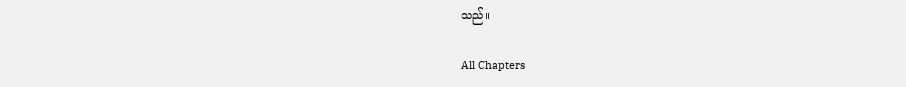သည်။

All Chapters